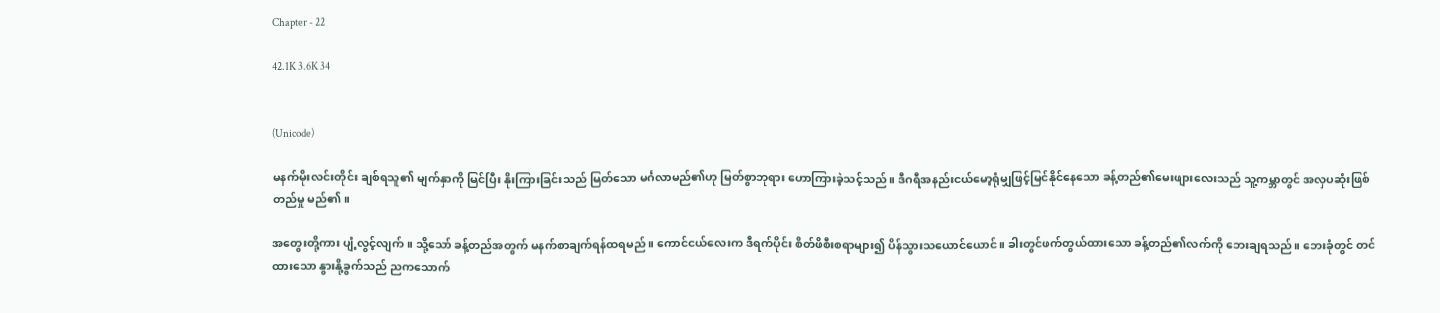Chapter - 22

42.1K 3.6K 34


(Unicode)

မနက်မိုးလင်းတိုင်း ချစ်ရသူ၏ မျက်နှာကို မြင်ပြီး နိုးကြားခြင်းသည် မြတ်သော မင်္ဂလာမည်၏ဟု မြတ်စွာဘုရား ဟောကြားခဲ့သင့်သည်။ ဒီဂရီအနည်းငယ်မော့ရုံမျှဖြင့်မြင်နိုင်နေသော ခန့်တည်၏မေးဖျားလေးသည် သူ့ကမ္ဘာတွင် အလှပဆုံးဖြစ်တည်မှု မည်၏။

အတွေးတို့ကား ပျံ့လွင့်လျက်။ သို့သော် ခန့်တည်အတွက် မနက်စာချက်ရန်ထရမည်။ ကောင်ငယ်လေးက ဒီရက်ပိုင်း စိတ်ဖိစီးစရာများ၍ ပိန်သွားသယောင်ယောင်။ ခါးတွင်ဖက်တွယ်ထားသော ခန့်တည်၏လက်ကို ဘေးချရသည်။ ဘေးခုံတွင် တင်ထားသော နွားနို့ခွက်သည် ညကသောက်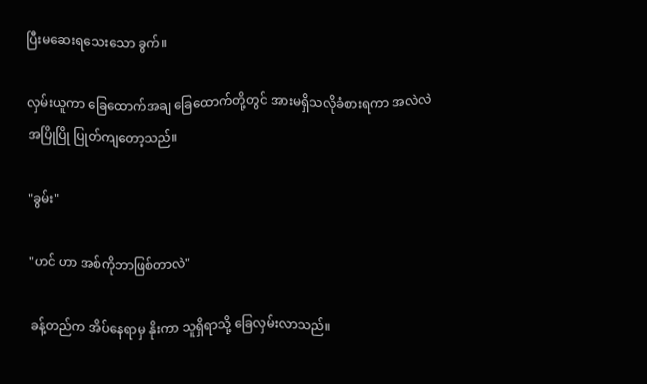ပြီးမဆေးရသေးသော ခွက်။

လှမ်းယူကာ ခြေထောက်အချ ခြေထောက်တို့တွင် အားမရှိသလိုခံစားရကာ အလဲလဲအပြိုပြို ပြုတ်ကျတော့သည်။

"ခွမ်း"

"ဟင် ဟာ အစ်ကိုဘာဖြစ်တာလဲ"

ခန့်တည်က အိပ်နေရာမှ နိုးကာ သူရှိရာသို့ ခြေလှမ်းလာသည်။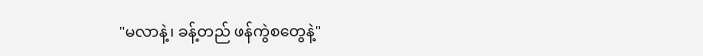"မလာနဲ့၊ ခန့်တည် ဖန်ကွဲစတွေနဲ့"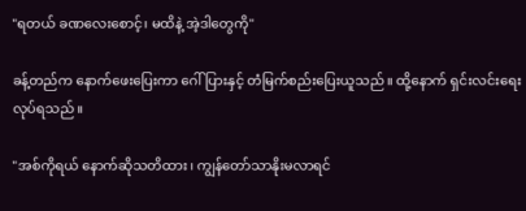"ရတယ် ခဏလေးစောင့်၊ မထိနဲ့ အဲ့ဒါတွေကို"

ခန့်တည်က နောက်ဖေးပြေးကာ ဂေါ်ပြားနှင့် တံမြက်စည်းပြေးယူသည်။ ထို့နောက် ရှင်းလင်းရေးလုပ်ရသည်။

"အစ်ကိုရယ် နောက်ဆိုသတိထား၊ ကျွန်တော်သာနိုးမလာရင်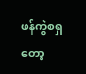ဖန်ကွဲစရှတော့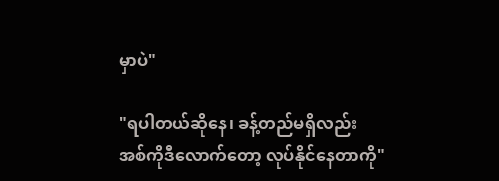မှာပဲ"

"ရပါတယ်ဆိုနေ၊ ခန့်တည်မရှိလည်း အစ်ကိုဒီလောက်တော့ လုပ်နိုင်နေတာကို"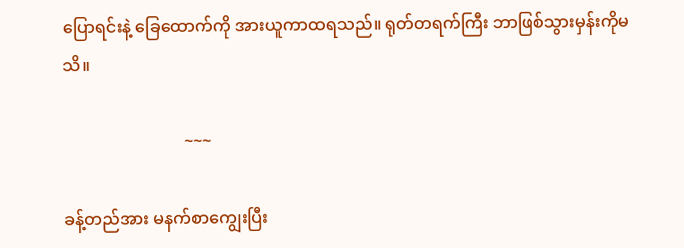ပြောရင်းနဲ့ ခြေထောက်ကို အားယူကာထရသည်။ ရုတ်တရက်ကြီး ဘာဖြစ်သွားမှန်းကိုမသိ။

                             ~~~

ခန့်တည်အား မနက်စာကျွေးပြီး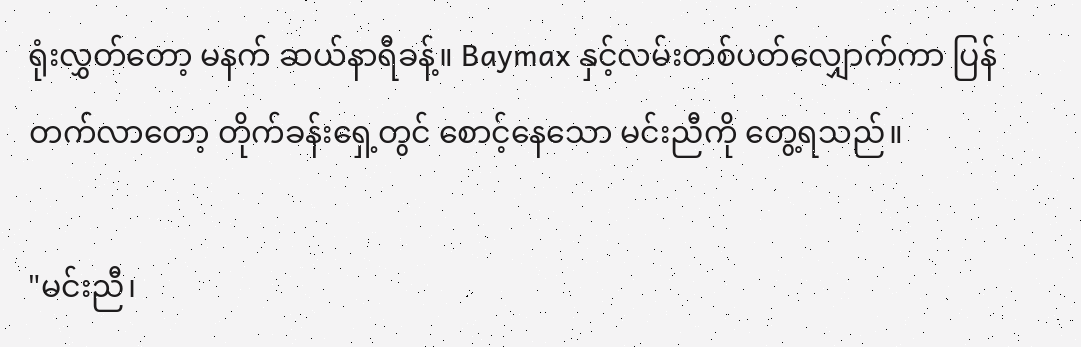ရုံးလွှတ်တော့ မနက် ဆယ်နာရီခန့်။ Baymax နှင့်လမ်းတစ်ပတ်လျှောက်ကာ ပြန်တက်လာတော့ တိုက်ခန်းရှေ့တွင် စောင့်နေသော မင်းညီကို တွေ့ရသည်။

"မင်းညီ၊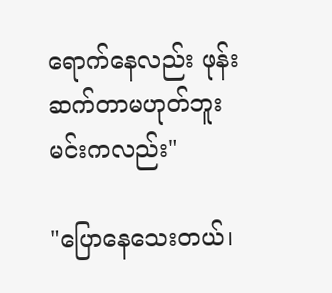ရောက်နေလည်း ဖုန်းဆက်တာမဟုတ်ဘူး မင်းကလည်း"

"ပြောနေသေးတယ်၊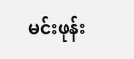မင်းဖုန်း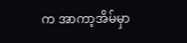က အာကာ့အိမ်မှာ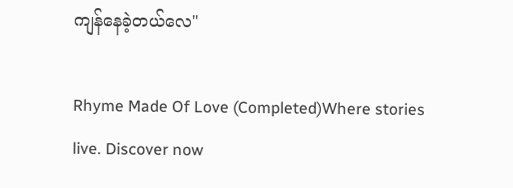ကျန်နေခဲ့တယ်လေ"

Rhyme Made Of Love (Completed)Where stories live. Discover now